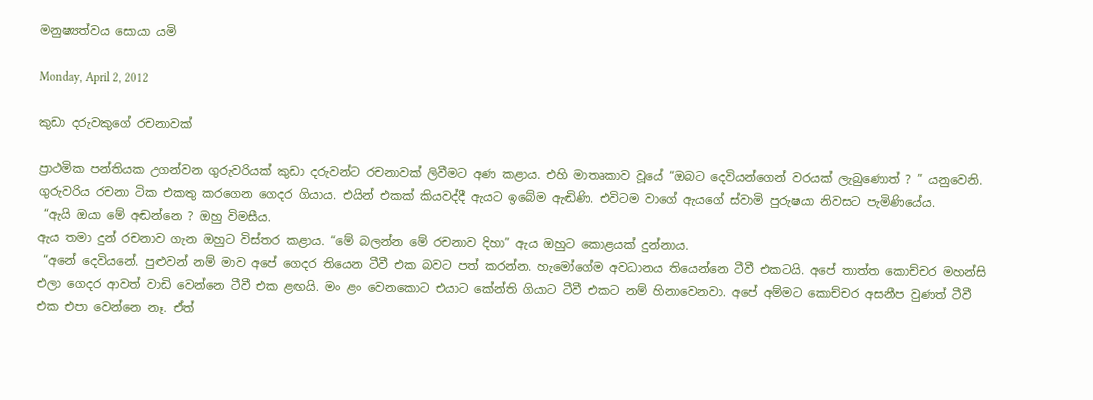මනුෂ්‍යත්වය සොයා යමි

Monday, April 2, 2012

කුඩා දරුවකුගේ රචනාවක්

ප්‍රාථමික පන්තියක උගන්වන ගුරුවරියක් කුඩා දරුවන්ට රචනාවක් ලිවීමට අණ කළාය. එහි මාතෘකාව වූයේ “ඔබට දෙවියන්ගෙන් වරයක් ලැබුණොත් ? ” යනුවෙනි. ගුරුවරිය රචනා ටික එකතු කරගෙන ගෙදර ගියාය. එයින් එකක් කියවද්දී ඇයට ඉබේම ඇඬිණි. එවිටම වාගේ ඇයගේ ස්වාමි පුරුෂයා නිවසට පැමිණියේය.
 “ඇයි ඔයා මේ අඬන්නෙ ? ඔහු විමසීය.
ඇය තමා දුන් රචනාව ගැන ඔහුට විස්තර කළාය. “මේ බලන්න මේ රචනාව දිහා” ඇය ඔහුට කොළයක් දුන්නාය.
 “අනේ දෙවියනේ. පුළුවන් නම් මාව අපේ ගෙදර තියෙන ටීවී එක බවට පත් කරන්න. හැමෝගේම අවධානය තියෙන්නෙ ටීවී එකටයි. අපේ තාත්ත කොච්චර මහන්සි එලා ගෙදර ආවත් වාඩි වෙන්නෙ ටීවී එක ළඟයි. මං ළං වෙනකොට එයාට කේන්ති ගියාට ටීවී එකට නම් හිනාවෙනවා. අපේ අම්මට කොච්චර අසනීප වුණත් ටීවී එක එපා වෙන්නෙ නෑ. ඒත්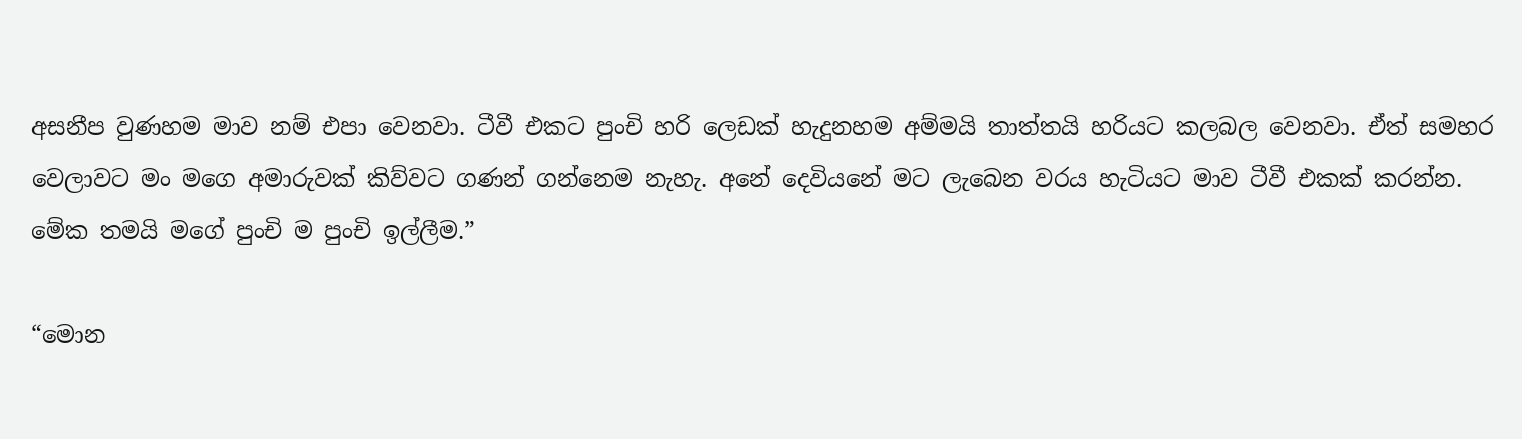අසනීප වුණහම මාව නම් එපා වෙනවා. ටීවී එකට පුංචි හරි ලෙඩක් හැදුනහම අම්මයි තාත්තයි හරියට කලබල වෙනවා. ඒත් සමහර වෙලාවට මං මගෙ අමාරුවක් කිව්වට ගණන් ගන්නෙම නැහැ. අනේ දෙවියනේ මට ලැබෙන වරය හැටියට මාව ටීවී එකක් කරන්න. මේක තමයි මගේ පුංචි ම පුංචි ඉල්ලීම.”

“මොන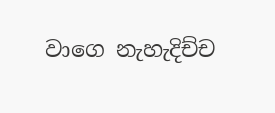වාගෙ නැහැදිච්ච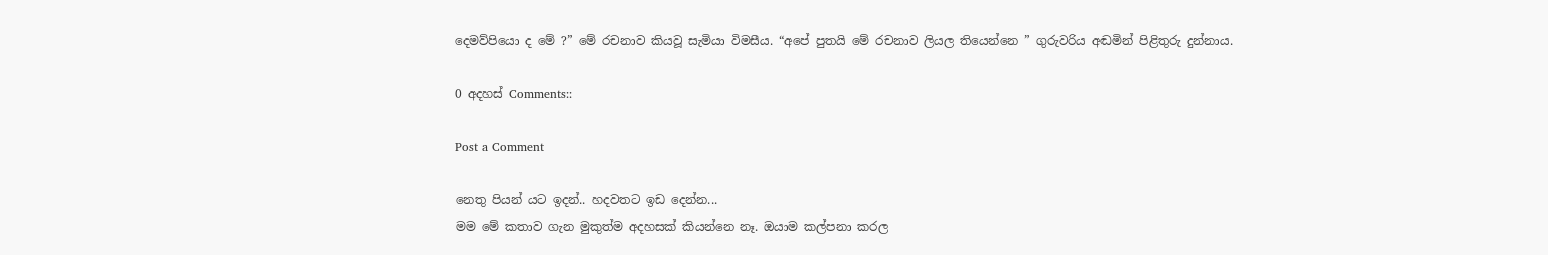දෙමව්පියො ද මේ ?” මේ රචනාව කියවූ සැමියා විමසීය. “අපේ පුතයි මේ රචනාව ලියල තියෙන්නෙ ” ගුරුවරිය අඬමින් පිළිතුරු දුන්නාය.

0 අදහස් Comments::

Post a Comment

නෙතු පියන් යට ඉදන්.. හදවතට ඉඩ දෙන්න...
මම මේ කතාව ගැන මුකුත්ම අදහසක් කියන්නෙ නෑ. ඔයාම කල්පනා කරල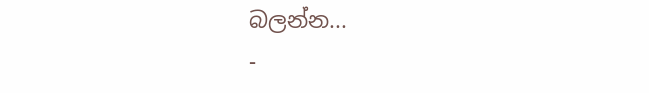බලන්න...
-